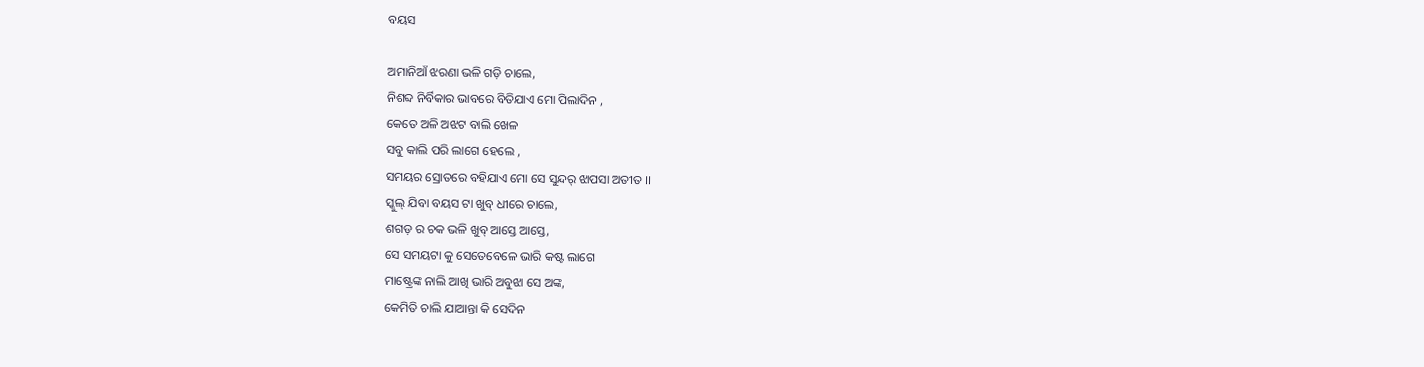ବୟସ

ଅମାନିଆଁ ଝରଣା ଭଳି ଗଡ଼ି ଚାଲେ,
ନିଶବ୍ଦ ନିର୍ବିକାର ଭାବରେ ବିତିଯାଏ ମୋ ପିଲାଦିନ ,
କେତେ ଅଳି ଅଝଟ ବାଲି ଖେଳ
ସବୁ କାଲି ପରି ଲାଗେ ହେଲେ ,
ସମୟର ସ୍ରୋତରେ ବହିଯାଏ ମୋ ସେ ସୁନ୍ଦର୍ ଝାପସା ଅତୀତ ।।
ସ୍କୁଲ୍ ଯିବା ବୟସ ଟା ଖୁବ୍ ଧୀରେ ଚାଲେ,
ଶଗଡ଼ ର ଚକ ଭଳି ଖୁବ୍ ଆସ୍ତେ ଆସ୍ତେ,
ସେ ସମୟଟା କୁ ସେତେବେଳେ ଭାରି କଷ୍ଟ ଲାଗେ
ମାଷ୍ଟ୍ରେଙ୍କ ନାଲି ଆଖି ଭାରି ଅବୁଝା ସେ ଅଙ୍କ,
କେମିତି ଚାଲି ଯାଆନ୍ତା କି ସେଦିନ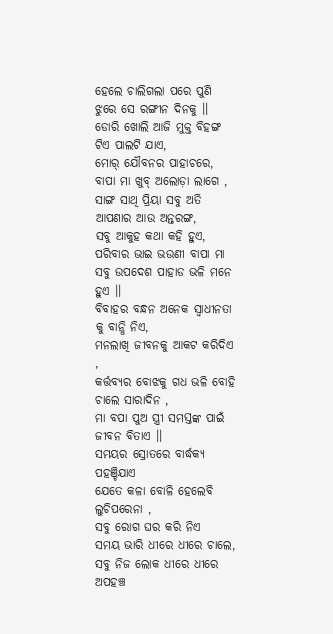ହେଲେ ଚାଲିଗଲା ପରେ ପୁଣି ଝୁରେ ସେ ରଙ୍ଗୀନ ଦିନକୁ ।।
ଡୋରି ଖୋଲି ଆଜି ମୁକ୍ତ ବିହଙ୍ଗ ଟିଏ ପାଲଟି ଯାଏ,
ମୋର୍ ଯୌବନର ପାହାଚରେ,
ବାପା ମା ଖୁବ୍ ଅଲୋଡ଼ା ଲାଗେ ,
ସାଙ୍ଗ ସାଥି ପ୍ରିୟା ସବୁ ଅତି ଆପଣାର ଆଉ ଅନ୍ତରଙ୍ଗ,
ସବୁ ଆକୁହ କଥା କହି ହୁଏ,
ପରିବାର ଭାଇ ଭଉଣୀ ବାପା ମା
ସବୁ ଉପଦେଶ ପାହାଡ ଭଳି ମନେ ହୁଏ ।।
ବିବାହର ବନ୍ଧନ ଅନେକ ସ୍ଵାଧୀନତା କୁ ବାନ୍ଧି ନିଏ,
ମନଲାଖି ଜୀବନକୁ ଆକଟ କରିଦିଏ ,
କର୍ତ୍ତବ୍ୟର ବୋଝକୁ ଗଧ ଭଳି ବୋହି ଚାଲେ ସାରାଦିନ ,
ମା ବପା ପୁଅ ସ୍ତ୍ରୀ ସମସ୍ତଙ୍କ ପାଇଁ ଜୀବନ ବିତାଏ ।।
ସମୟର ସ୍ରୋତରେ ବାର୍ଦ୍ଧକ୍ୟ ପହଞ୍ଚିଯାଏ
ଯେତେ କଳା ବୋଳି ହେଲେବି ଲୁଚିପରେନା ,
ସବୁ ରୋଗ ଘର କରି ନିଏ
ସମୟ ଭାରି ଧୀରେ ଧୀରେ ଚାଲେ,
ସବୁ ନିଜ ଲୋକ ଧୀରେ ଧୀରେ ଅପହଞ୍ଚ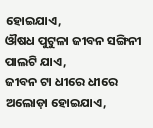ହୋଇଯାଏ,
ଔଷଧ ପୁଟୁଳା ଜୀବନ ସଙ୍ଗିନୀ ପାଲଟି ଯାଏ,
ଜୀବନ ଟା ଧୀରେ ଧୀରେ ଅଲୋଡ଼ା ହୋଇଯାଏ,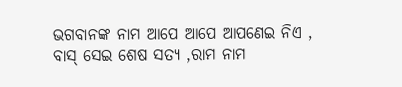ଭଗବାନଙ୍କ ନାମ ଆପେ ଆପେ ଆପଣେଇ ନିଏ ,
ବାସ୍ ସେଇ ଶେଷ ସତ୍ୟ ,ରାମ ନାମ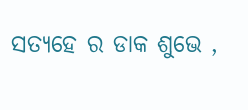ସତ୍ୟହେ ର ଡାକ ଶୁଭେ ,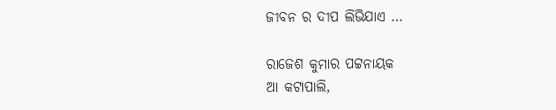ଜୀବନ ର ଦୀପ ଲିଭିଯାଏ …

ରାଜେଶ କୁମାର ପଟ୍ଟନାୟକ
ଆ କଟାପାଲି,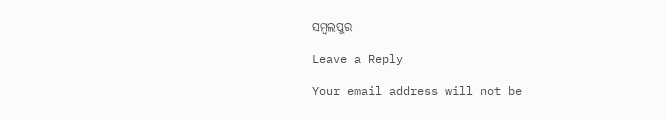ସମ୍ବଲପୁର

Leave a Reply

Your email address will not be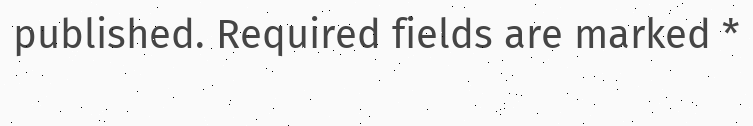published. Required fields are marked *